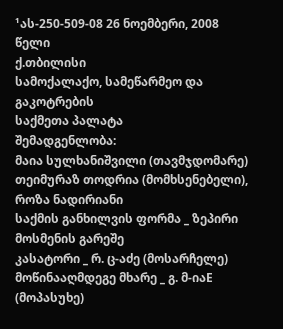¹ას-250-509-08 26 ნოემბერი, 2008 წელი
ქ.თბილისი
სამოქალაქო, სამეწარმეო და გაკოტრების
საქმეთა პალატა
შემადგენლობა:
მაია სულხანიშვილი (თავმჯდომარე)
თეიმურაზ თოდრია (მომხსენებელი), როზა ნადირიანი
საქმის განხილვის ფორმა _ ზეპირი მოსმენის გარეშე
კასატორი _ რ. ც-აძე (მოსარჩელე)
მოწინააღმდეგე მხარე _ გ. მ-იაE (მოპასუხე)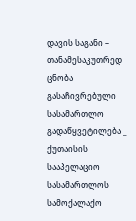დავის საგანი – თანამესაკუთრედ ცნობა
გასაჩივრებული სასამართლო გადაწყვეტილება _ ქუთაისის სააპელაციო სასამართლოს სამოქალაქო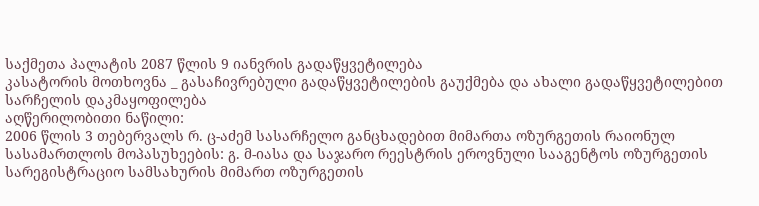საქმეთა პალატის 2087 წლის 9 იანვრის გადაწყვეტილება
კასატორის მოთხოვნა _ გასაჩივრებული გადაწყვეტილების გაუქმება და ახალი გადაწყვეტილებით სარჩელის დაკმაყოფილება
აღწერილობითი ნაწილი:
2006 წლის 3 თებერვალს რ. ც-აძემ სასარჩელო განცხადებით მიმართა ოზურგეთის რაიონულ სასამართლოს მოპასუხეების: გ. მ-იასა და საჯარო რეესტრის ეროვნული სააგენტოს ოზურგეთის სარეგისტრაციო სამსახურის მიმართ ოზურგეთის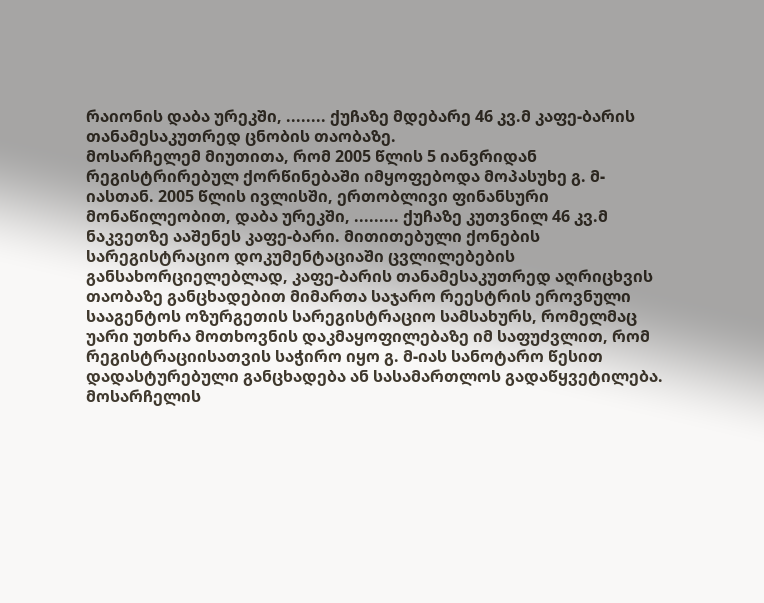რაიონის დაბა ურეკში, ........ ქუჩაზე მდებარე 46 კვ.მ კაფე-ბარის თანამესაკუთრედ ცნობის თაობაზე.
მოსარჩელემ მიუთითა, რომ 2005 წლის 5 იანვრიდან რეგისტრირებულ ქორწინებაში იმყოფებოდა მოპასუხე გ. მ-იასთან. 2005 წლის ივლისში, ერთობლივი ფინანსური მონაწილეობით, დაბა ურეკში, ......... ქუჩაზე კუთვნილ 46 კვ.მ ნაკვეთზე ააშენეს კაფე-ბარი. მითითებული ქონების სარეგისტრაციო დოკუმენტაციაში ცვლილებების განსახორციელებლად, კაფე-ბარის თანამესაკუთრედ აღრიცხვის თაობაზე განცხადებით მიმართა საჯარო რეესტრის ეროვნული სააგენტოს ოზურგეთის სარეგისტრაციო სამსახურს, რომელმაც უარი უთხრა მოთხოვნის დაკმაყოფილებაზე იმ საფუძვლით, რომ რეგისტრაციისათვის საჭირო იყო გ. მ-იას სანოტარო წესით დადასტურებული განცხადება ან სასამართლოს გადაწყვეტილება.
მოსარჩელის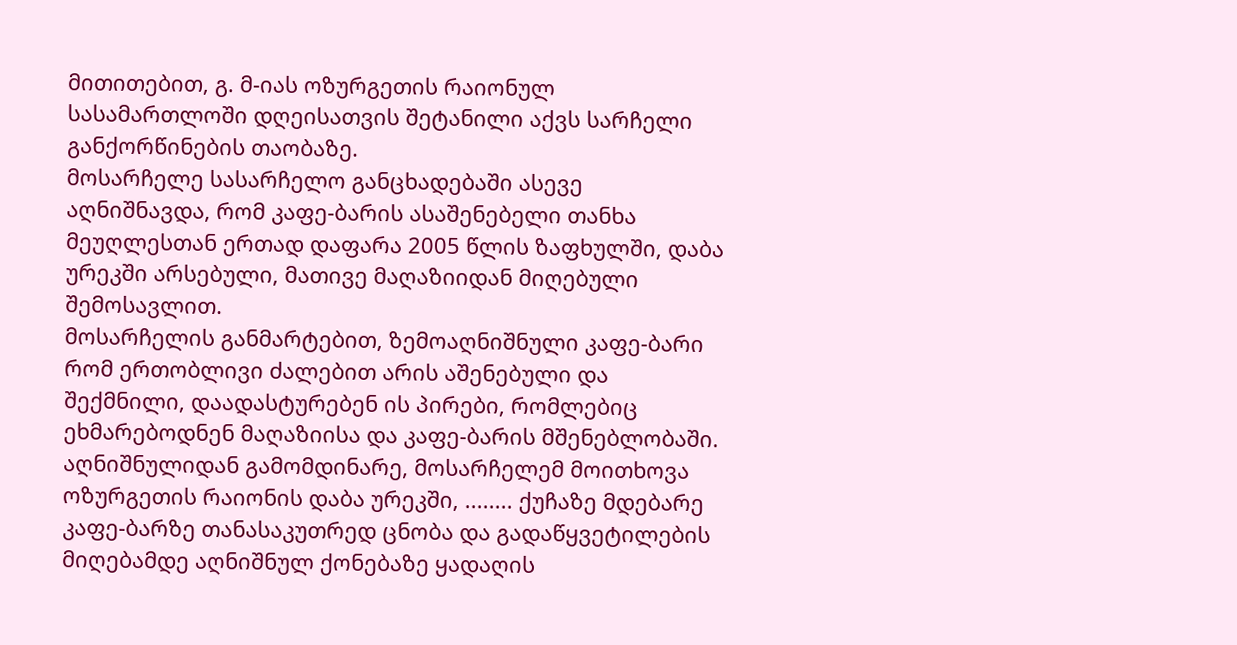მითითებით, გ. მ-იას ოზურგეთის რაიონულ სასამართლოში დღეისათვის შეტანილი აქვს სარჩელი განქორწინების თაობაზე.
მოსარჩელე სასარჩელო განცხადებაში ასევე აღნიშნავდა, რომ კაფე-ბარის ასაშენებელი თანხა მეუღლესთან ერთად დაფარა 2005 წლის ზაფხულში, დაბა ურეკში არსებული, მათივე მაღაზიიდან მიღებული შემოსავლით.
მოსარჩელის განმარტებით, ზემოაღნიშნული კაფე-ბარი რომ ერთობლივი ძალებით არის აშენებული და შექმნილი, დაადასტურებენ ის პირები, რომლებიც ეხმარებოდნენ მაღაზიისა და კაფე-ბარის მშენებლობაში.
აღნიშნულიდან გამომდინარე, მოსარჩელემ მოითხოვა ოზურგეთის რაიონის დაბა ურეკში, ........ ქუჩაზე მდებარე კაფე-ბარზე თანასაკუთრედ ცნობა და გადაწყვეტილების მიღებამდე აღნიშნულ ქონებაზე ყადაღის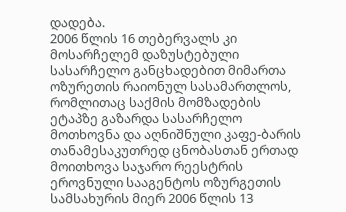დადება.
2006 წლის 16 თებერვალს კი მოსარჩელემ დაზუსტებული სასარჩელო განცხადებით მიმართა ოზურეთის რაიონულ სასამართლოს, რომლითაც საქმის მომზადების ეტაპზე გაზარდა სასარჩელო მოთხოვნა და აღნიშნული კაფე-ბარის თანამესაკუთრედ ცნობასთან ერთად მოითხოვა საჯარო რეესტრის ეროვნული სააგენტოს ოზურგეთის სამსახურის მიერ 2006 წლის 13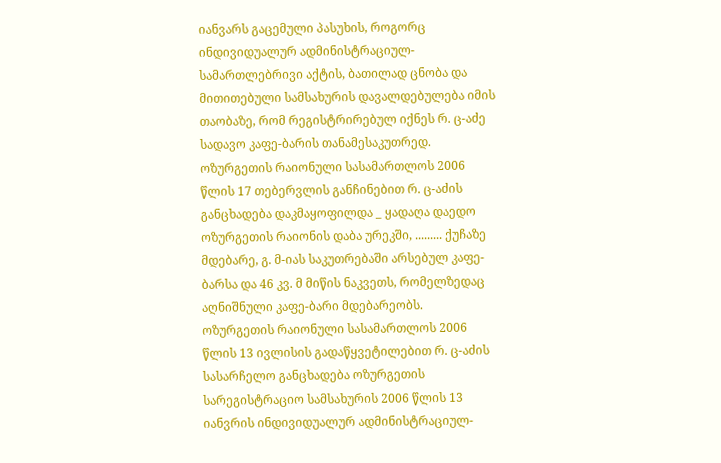იანვარს გაცემული პასუხის, როგორც ინდივიდუალურ ადმინისტრაციულ-სამართლებრივი აქტის, ბათილად ცნობა და მითითებული სამსახურის დავალდებულება იმის თაობაზე, რომ რეგისტრირებულ იქნეს რ. ც-აძე სადავო კაფე-ბარის თანამესაკუთრედ.
ოზურგეთის რაიონული სასამართლოს 2006 წლის 17 თებერვლის განჩინებით რ. ც-აძის განცხადება დაკმაყოფილდა _ ყადაღა დაედო ოზურგეთის რაიონის დაბა ურეკში, ......... ქუჩაზე მდებარე, გ. მ-იას საკუთრებაში არსებულ კაფე-ბარსა და 46 კვ. მ მიწის ნაკვეთს, რომელზედაც აღნიშნული კაფე-ბარი მდებარეობს.
ოზურგეთის რაიონული სასამართლოს 2006 წლის 13 ივლისის გადაწყვეტილებით რ. ც-აძის სასარჩელო განცხადება ოზურგეთის სარეგისტრაციო სამსახურის 2006 წლის 13 იანვრის ინდივიდუალურ ადმინისტრაციულ-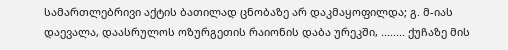სამართლებრივი აქტის ბათილად ცნობაზე არ დაკმაყოფილდა; გ. მ-იას დაევალა, დაასრულოს ოზურგეთის რაიონის დაბა ურეკში, ........ ქუჩაზე მის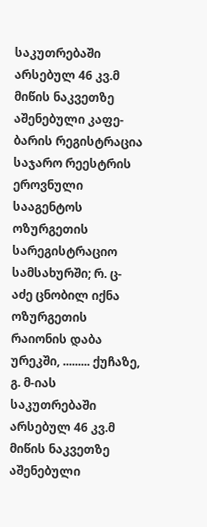საკუთრებაში არსებულ 46 კვ.მ მიწის ნაკვეთზე აშენებული კაფე-ბარის რეგისტრაცია საჯარო რეესტრის ეროვნული სააგენტოს ოზურგეთის სარეგისტრაციო სამსახურში; რ. ც-აძე ცნობილ იქნა ოზურგეთის რაიონის დაბა ურეკში, ......... ქუჩაზე, გ. მ-იას საკუთრებაში არსებულ 46 კვ.მ მიწის ნაკვეთზე აშენებული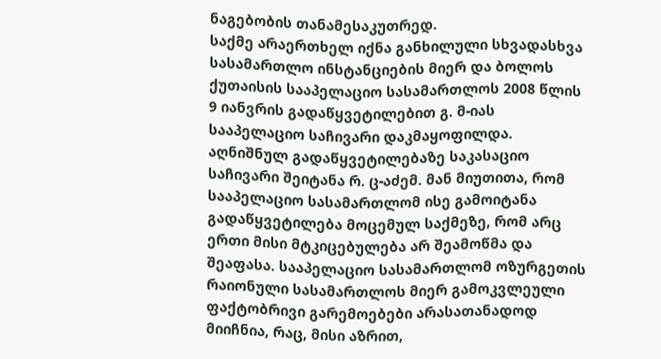ნაგებობის თანამესაკუთრედ.
საქმე არაერთხელ იქნა განხილული სხვადასხვა სასამართლო ინსტანციების მიერ და ბოლოს ქუთაისის სააპელაციო სასამართლოს 2008 წლის 9 იანვრის გადაწყვეტილებით გ. მ-იას სააპელაციო საჩივარი დაკმაყოფილდა.
აღნიშნულ გადაწყვეტილებაზე საკასაციო საჩივარი შეიტანა რ. ც-აძემ. მან მიუთითა, რომ სააპელაციო სასამართლომ ისე გამოიტანა გადაწყვეტილება მოცემულ საქმეზე, რომ არც ერთი მისი მტკიცებულება არ შეამოწმა და შეაფასა. სააპელაციო სასამართლომ ოზურგეთის რაიონული სასამართლოს მიერ გამოკვლეული ფაქტობრივი გარემოებები არასათანადოდ მიიჩნია, რაც, მისი აზრით,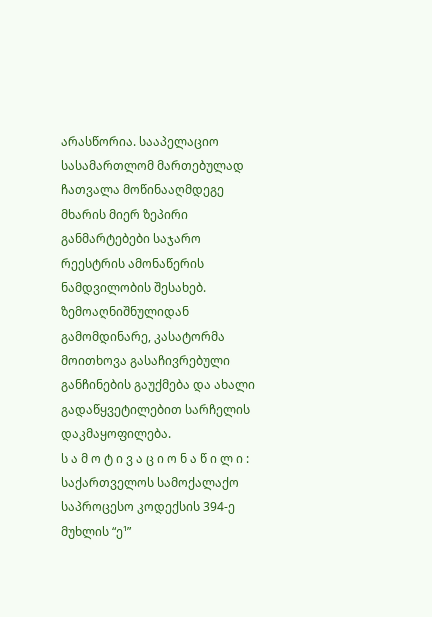არასწორია. სააპელაციო სასამართლომ მართებულად ჩათვალა მოწინააღმდეგე მხარის მიერ ზეპირი განმარტებები საჯარო რეესტრის ამონაწერის ნამდვილობის შესახებ. ზემოაღნიშნულიდან გამომდინარე, კასატორმა მოითხოვა გასაჩივრებული განჩინების გაუქმება და ახალი გადაწყვეტილებით სარჩელის დაკმაყოფილება.
ს ა მ ო ტ ი ვ ა ც ი ო ნ ა წ ი ლ ი :
საქართველოს სამოქალაქო საპროცესო კოდექსის 394-ე მუხლის “ე¹”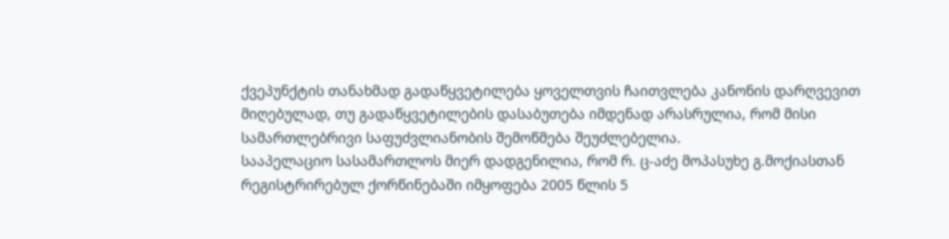ქვეპუნქტის თანახმად გადაწყვეტილება ყოველთვის ჩაითვლება კანონის დარღვევით მიღებულად, თუ გადაწყვეტილების დასაბუთება იმდენად არასრულია, რომ მისი სამართლებრივი საფუძვლიანობის შემოწმება შეუძლებელია.
სააპელაციო სასამართლოს მიერ დადგენილია, რომ რ. ც-აძე მოპასუხე გ.მოქიასთან რეგისტრირებულ ქორწინებაში იმყოფება 2005 წლის 5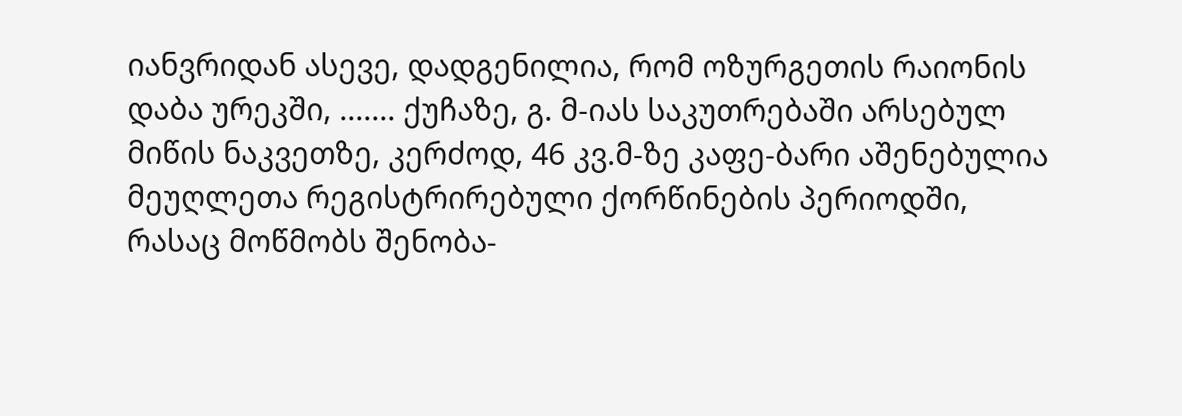იანვრიდან ასევე, დადგენილია, რომ ოზურგეთის რაიონის დაბა ურეკში, ....... ქუჩაზე, გ. მ-იას საკუთრებაში არსებულ მიწის ნაკვეთზე, კერძოდ, 46 კვ.მ-ზე კაფე-ბარი აშენებულია მეუღლეთა რეგისტრირებული ქორწინების პერიოდში, რასაც მოწმობს შენობა-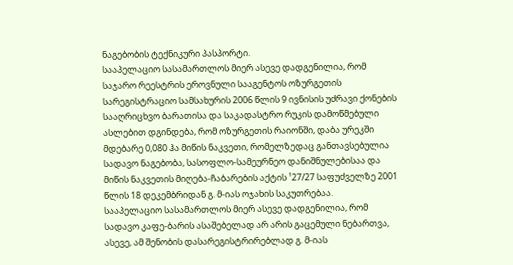ნაგებობის ტექნიკური პასპორტი.
სააპელაციო სასამართლოს მიერ ასევე დადგენილია, რომ საჯარო რეესტრის ეროვნული სააგენტოს ოზურგეთის სარეგისტრაციო სამსახურის 2006 წლის 9 ივნისის უძრავი ქონების სააღრიცხვო ბარათისა და საკადასტრო რუკის დამოწმებული ასლებით დგინდება, რომ ოზურგეთის რაიონში, დაბა ურეკში მდებარე 0,080 ჰა მიწის ნაკვეთი, რომელზედაც განთავსებულია სადავო ნაგებობა, სასოფლო-სამეურნეო დანიშნულებისაა და მიწის ნაკვეთის მიღება-ჩაბარების აქტის ¹27/27 საფუძველზე 2001 წლის 18 დეკემბრიდან გ. მ-იას ოჯახის საკუთრებაა.
სააპელაციო სასამართლოს მიერ ასევე დადგენილია, რომ სადავო კაფე-ბარის ასაშებელად არ არის გაცემული ნებართვა, ასევე, ამ შენობის დასარეგისტრირებლად გ. მ-იას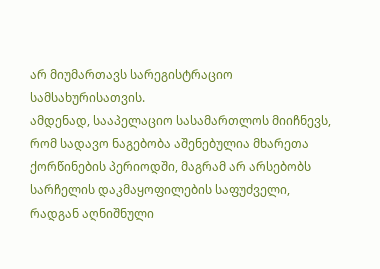არ მიუმართავს სარეგისტრაციო სამსახურისათვის.
ამდენად, სააპელაციო სასამართლოს მიიჩნევს, რომ სადავო ნაგებობა აშენებულია მხარეთა ქორწინების პერიოდში, მაგრამ არ არსებობს სარჩელის დაკმაყოფილების საფუძველი, რადგან აღნიშნული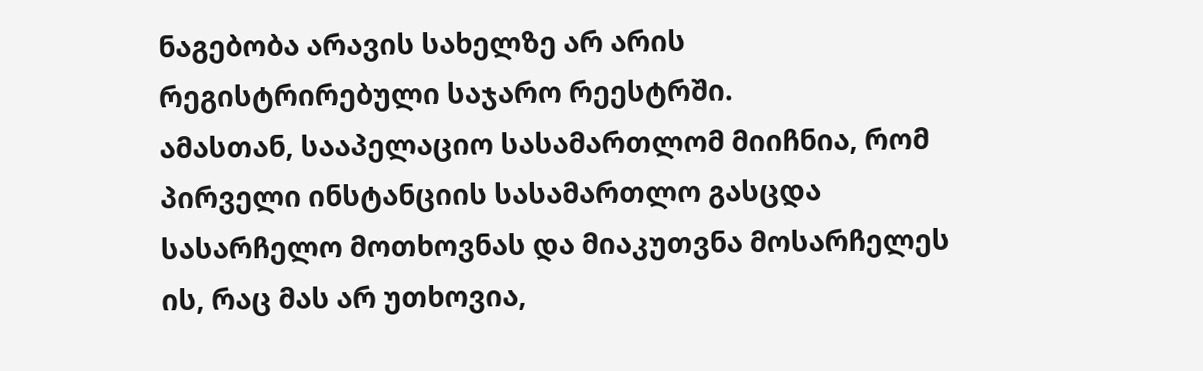ნაგებობა არავის სახელზე არ არის რეგისტრირებული საჯარო რეესტრში.
ამასთან, სააპელაციო სასამართლომ მიიჩნია, რომ პირველი ინსტანციის სასამართლო გასცდა სასარჩელო მოთხოვნას და მიაკუთვნა მოსარჩელეს ის, რაც მას არ უთხოვია,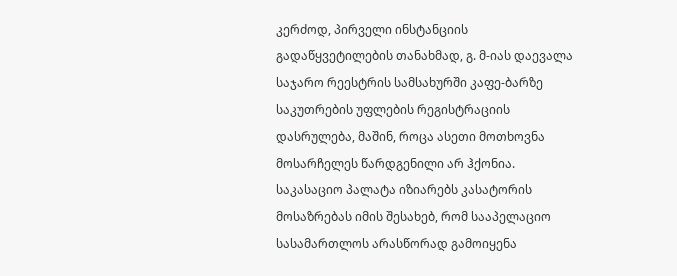კერძოდ, პირველი ინსტანციის გადაწყვეტილების თანახმად, გ. მ-იას დაევალა საჯარო რეესტრის სამსახურში კაფე-ბარზე საკუთრების უფლების რეგისტრაციის დასრულება, მაშინ, როცა ასეთი მოთხოვნა მოსარჩელეს წარდგენილი არ ჰქონია.
საკასაციო პალატა იზიარებს კასატორის მოსაზრებას იმის შესახებ, რომ სააპელაციო სასამართლოს არასწორად გამოიყენა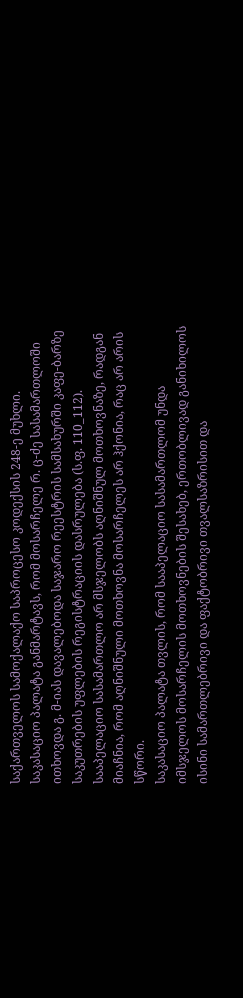საქართველოს სამოქალაქო საპროცესო კოდექსის 248-ე მუხლი.
საკასაციო პალატა განმარტავს, რომ მოსარჩელე რ. ც-ძე სასამართლოში ითხოვდა გ. მ-იას დავალებოდა საჯარო რეესტრის სამსახურში კაფე-ბარზე საკუთრების უფლების რეგისტრაციის დასრულება (ს.ფ. 110_112). სააპელაციო სასამართლო არ მსჯელობს აღნიშნულ მოთხოვნაზე, რადგან მიაჩნია, რომ აღნიშნული მოთხოვნა მოსარჩელეს არ ჰქონია, რაც არ არის სწორი.
საკასაციო პალატა თვლის, რომ სააპელაციო სასამართლომ უნდა იმსჯელოს მოსარჩელის მოთხოვნების შესახებ, ერთობლივად განიხილოს ისინი სამართლებრივი და ფაქტობრივი თვალსაზრისით და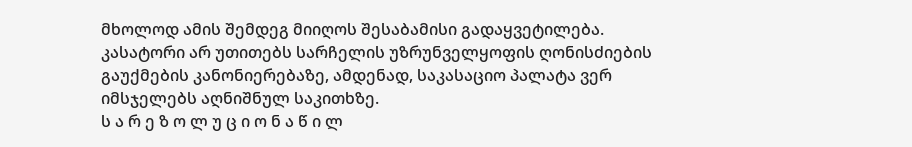მხოლოდ ამის შემდეგ მიიღოს შესაბამისი გადაყვეტილება.
კასატორი არ უთითებს სარჩელის უზრუნველყოფის ღონისძიების გაუქმების კანონიერებაზე, ამდენად, საკასაციო პალატა ვერ იმსჯელებს აღნიშნულ საკითხზე.
ს ა რ ე ზ ო ლ უ ც ი ო ნ ა წ ი ლ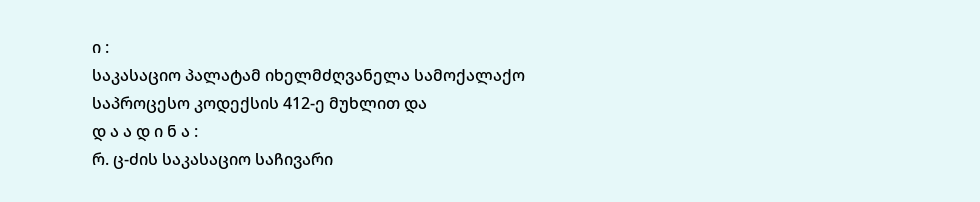ი :
საკასაციო პალატამ იხელმძღვანელა სამოქალაქო საპროცესო კოდექსის 412-ე მუხლით და
დ ა ა დ ი ნ ა :
რ. ც-ძის საკასაციო საჩივარი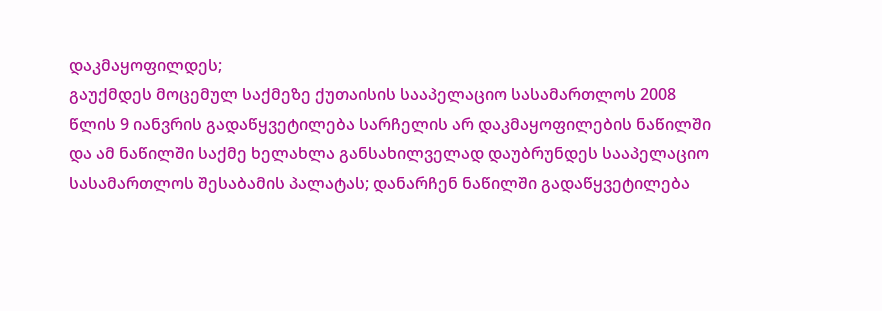დაკმაყოფილდეს;
გაუქმდეს მოცემულ საქმეზე ქუთაისის სააპელაციო სასამართლოს 2008 წლის 9 იანვრის გადაწყვეტილება სარჩელის არ დაკმაყოფილების ნაწილში და ამ ნაწილში საქმე ხელახლა განსახილველად დაუბრუნდეს სააპელაციო სასამართლოს შესაბამის პალატას; დანარჩენ ნაწილში გადაწყვეტილება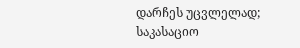დარჩეს უცვლელად;
საკასაციო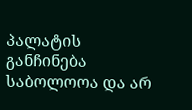პალატის განჩინება საბოლოოა და არ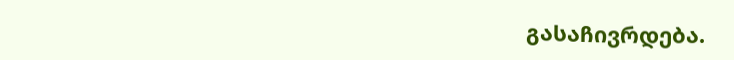გასაჩივრდება.